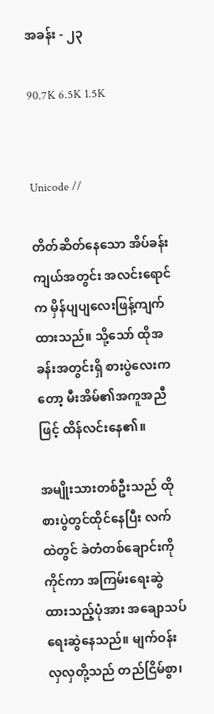အခန်း - ၂၃

90.7K 6.5K 1.5K


Unicode //

တိတ်ဆိတ်နေသော အိပ်ခန်းကျယ်အတွင်း အလင်းရောင်က မှိန်ပျပျလေးဖြန့်ကျက်ထားသည်။ သို့သော် ထိုအခန်းအတွင်းရှိ စားပွဲလေးကတော့ မီးအိမ်၏အကူအညီဖြင့် ထိန်လင်းနေ၏။

အမျိုးသားတစ်ဦးသည် ထိုစားပွဲတွင်ထိုင်နေပြီး လက်ထဲတွင် ခဲတံတစ်ချောင်းကိုကိုင်ကာ အကြမ်းရေးဆွဲထားသည့်ပုံအား အချောသပ်ရေးဆွဲနေသည်။ မျက်ဝန်းလှလှတို့သည် တည်ငြိမ်စွာ၊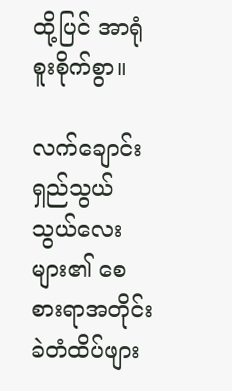ထို့ပြင် အာရုံစူးစိုက်စွာ။

လက်ချောင်းရှည်သွယ်သွယ်လေးများ၏ စေစားရာအတိုင်း ခဲတံထိပ်ဖျား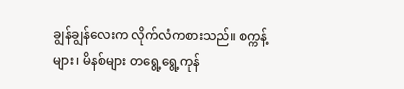ချွန်ချွန်လေးက လိုက်လံကစားသည်။ စက္ကန့်များ၊ မိနစ်များ တရွေ့ရွေ့ကုန်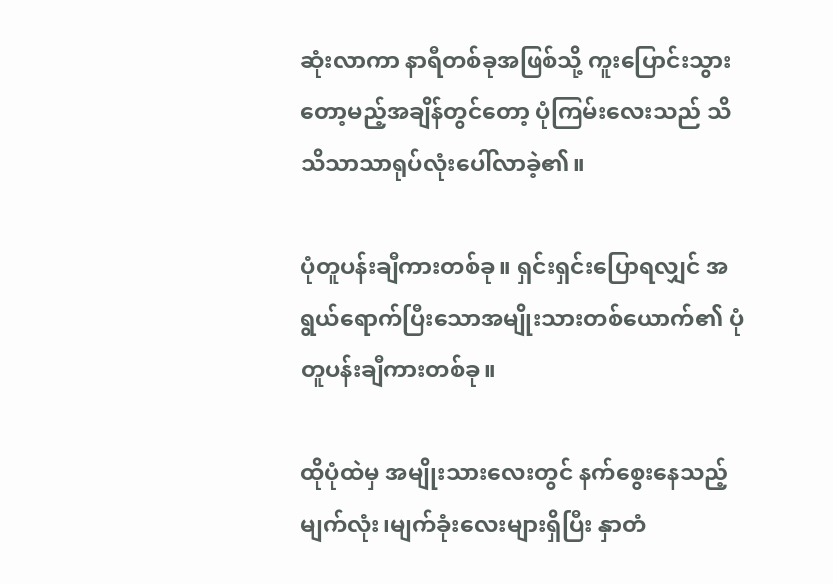ဆုံးလာကာ နာရီတစ်ခုအဖြစ်သို့ ကူးပြောင်းသွားတော့မည့်အချိန်တွင်တော့ ပုံကြမ်းလေးသည် သိသိသာသာရုပ်လုံးပေါ်လာခဲ့၏။

ပုံတူပန်းချီကားတစ်ခု။ ရှင်းရှင်းပြောရလျှင် အရွယ်ရောက်ပြီးသောအမျိုးသားတစ်ယောက်၏ ပုံတူပန်းချီကားတစ်ခု။

ထိုပုံထဲမှ အမျိုးသားလေးတွင် နက်စွေးနေသည့် မျက်လုံး၊မျက်ခုံးလေးများရှိပြီး နှာတံ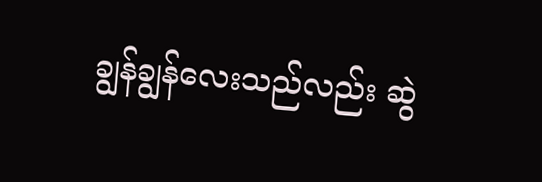ချွန်ချွန်လေးသည်လည်း ဆွဲ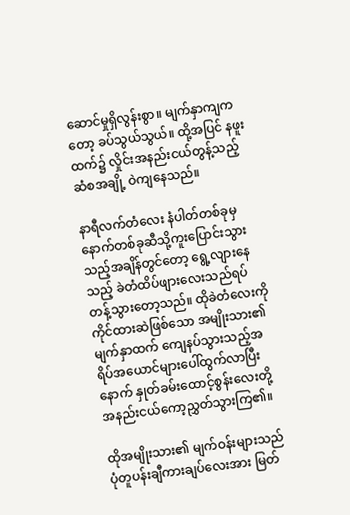ဆောင်မှုရှိလွန်းစွာ။ မျက်နှာကျကတော့ ခပ်သွယ်သွယ်။ ထို့အပြင် နဖူးထက်၌ လှိုင်းအနည်းငယ်တွန့်သည့် ဆံစအချို့ ဝဲကျနေသည်။

နာရီလက်တံလေး နံပါတ်တစ်ခုမှ နောက်တစ်ခုဆီသို့ကူးပြောင်းသွားသည့်အချိန်တွင်တော့ ရွေ့လျားနေသည့် ခဲတံထိပ်ဖျားလေးသည်ရပ်တန့်သွားတော့သည်။ ထိုခဲတံလေးကို ကိုင်ထားဆဲဖြစ်သော အမျိုးသား၏ မျက်နှာထက် ကျေနပ်သွားသည့်အရိပ်အယောင်များပေါ်ထွက်လာပြီးနောက် နှုတ်ခမ်းထောင့်စွန်းလေးတို့ အနည်းငယ်ကော့ညွှတ်သွားကြ၏။

ထိုအမျိုးသား၏ မျက်ဝန်းများသည် ပုံတူပန်းချီကားချပ်လေးအား မြတ်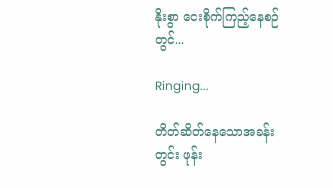နိုးစွာ ငေးစိုက်ကြည့်နေစဉ်တွင်...

Ringing...

တိတ်ဆိတ်နေသောအခန်းတွင်း ဖုန်း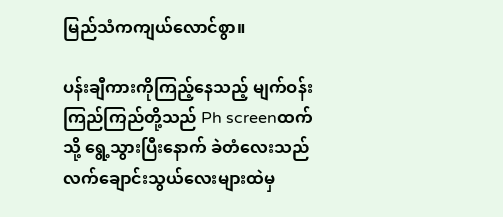မြည်သံကကျယ်လောင်စွာ။

ပန်းချီကားကိုကြည့်နေသည့် မျက်ဝန်းကြည်ကြည်တို့သည် Ph screenထက်သို့ ရွေ့သွားပြီးနောက် ခဲတံလေးသည် လက်ချောင်းသွယ်လေးများထဲမှ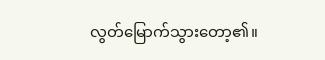လွတ်မြောက်သွားတော့၏။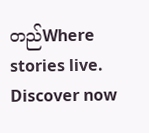တည်Where stories live. Discover now